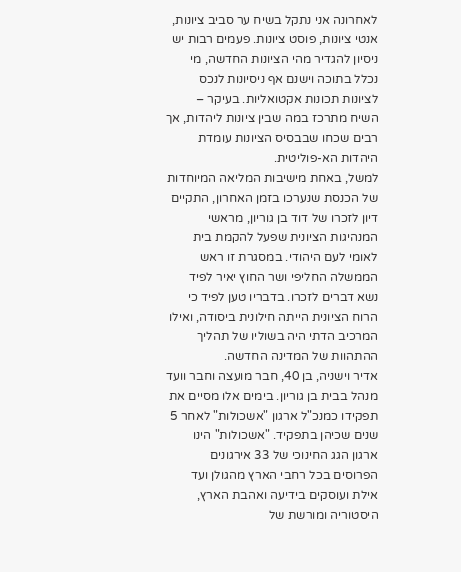לאחרונה אני נתקל בשיח ער סביב ציונות, אנטי ציונות, פוסט ציונות. פעמים רבות יש ניסיון להגדיר מהי הציונות החדשה, מי נכלל בתוכה וישנם אף ניסיונות לנכס לציונות תכונות אקטואליות. בעיקר – השיח מתרכז במה שבין ציונות ליהדות, אך רבים שכחו שבבסיס הציונות עומדת היהדות הא-פוליטית.
למשל, באחת מישיבות המליאה המיוחדות של הכנסת שנערכו בזמן האחרון, התקיים דיון לזכרו של דוד בן גוריון, מראשי המנהיגות הציונית שפעל להקמת בית לאומי לעם היהודי. במסגרת זו ראש הממשלה החליפי ושר החוץ יאיר לפיד נשא דברים לזכרו. בדבריו טען לפיד כי הרוח הציונית הייתה חילונית ביסודה, ואילו המרכיב הדתי היה בשוליו של תהליך ההתהוות של המדינה החדשה.
אדיר וישניה, בן 40, חבר מועצה וחבר וועד מנהל בבית בן גוריון. בימים אלו מסיים את תפקידו כמנכ"ל ארגון "אשכולות" לאחר 5 שנים שכיהן בתפקיד. "אשכולות" הינו ארגון הגג החינוכי של 33 אירגונים הפרוסים בכל רחבי הארץ מהגולן ועד אילת ועוסקים בידיעה ואהבת הארץ, היסטוריה ומורשת של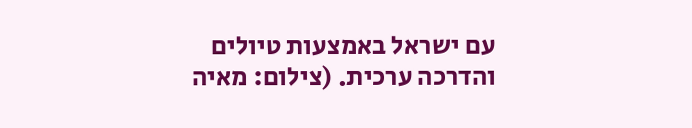עם ישראל באמצעות טיולים והדרכה ערכית. (צילום: מאיה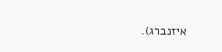איזנברג).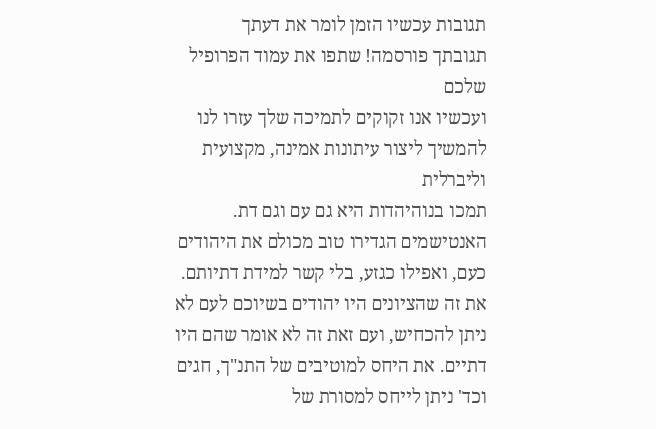תגובות עכשיו הזמן לומר את דעתך
תגובתך פורסמה! שתפו את עמוד הפרופיל שלכם
ועכשיו אנו זקוקים לתמיכה שלך עזרו לנו להמשיך ליצור עיתונות אמינה, מקצועית וליברלית
תמכו בנוהיהדות היא גם עם וגם דת. האנטישמים הגדירו טוב מכולם את היהודים כעם, ואפילו כגזע, בלי קשר למידת דתיותם.
את זה שהציונים היו יהודים בשיוכם לעם לא ניתן להכחיש, ועם זאת זה לא אומר שהם היו דתיים. את היחס למוטיבים של התנ"ך, חגים וכד' ניתן לייחס למסורת של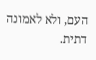העם, ולא לאמונה דתית.